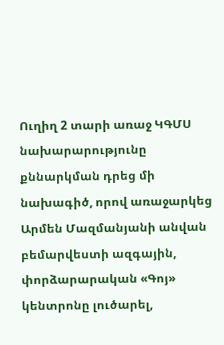Ուղիղ 2 տարի առաջ ԿԳՄՍ նախարարությունը քննարկման դրեց մի նախագիծ, որով առաջարկեց Արմեն Մազմանյանի անվան բեմարվեստի ազգային, փորձարարական «Գոյ» կենտրոնը լուծարել,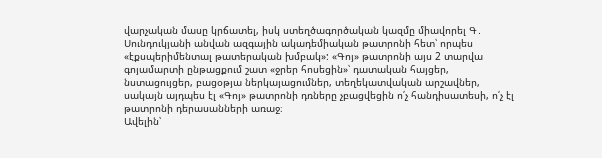վարչական մասը կրճատել, իսկ ստեղծագործական կազմը միավորել Գ․ Սունդուկյանի անվան ազգային ակադեմիական թատրոնի հետ՝ որպես «էքսպերիմենտալ թատերական խմբակ»: «Գոյ» թատրոնի այս 2 տարվա գոյամարտի ընթացքում շատ «ջրեր հոսեցին»՝ դատական հայցեր, նստացույցեր, բացօթյա ներկայացումներ, տեղեկատվական արշավներ, սակայն այդպես էլ «Գոյ» թատրոնի դռները չբացվեցին ո՛չ հանդիսատեսի, ո՛չ էլ թատրոնի դերասանների առաջ։
Ավելին՝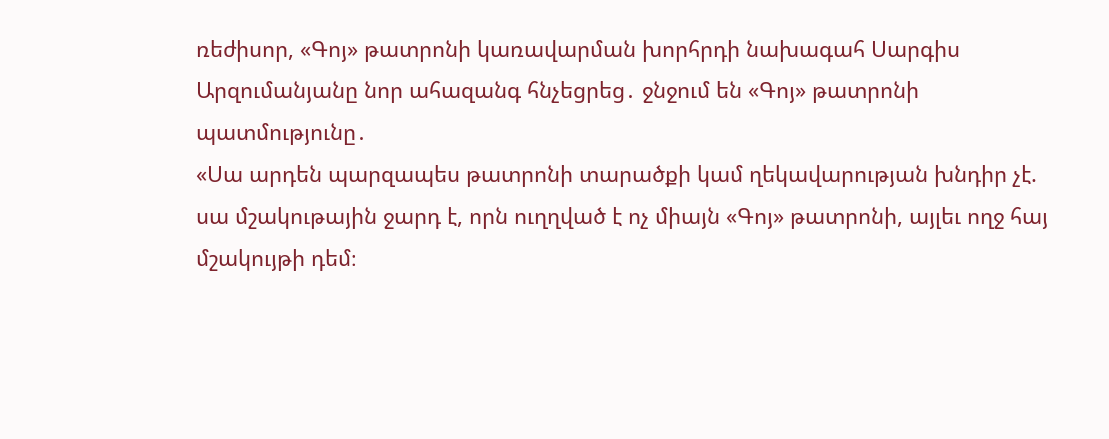ռեժիսոր, «Գոյ» թատրոնի կառավարման խորհրդի նախագահ Սարգիս Արզումանյանը նոր ահազանգ հնչեցրեց․ ջնջում են «Գոյ» թատրոնի պատմությունը․
«Սա արդեն պարզապես թատրոնի տարածքի կամ ղեկավարության խնդիր չէ. սա մշակութային ջարդ է, որն ուղղված է ոչ միայն «Գոյ» թատրոնի, այլեւ ողջ հայ մշակույթի դեմ։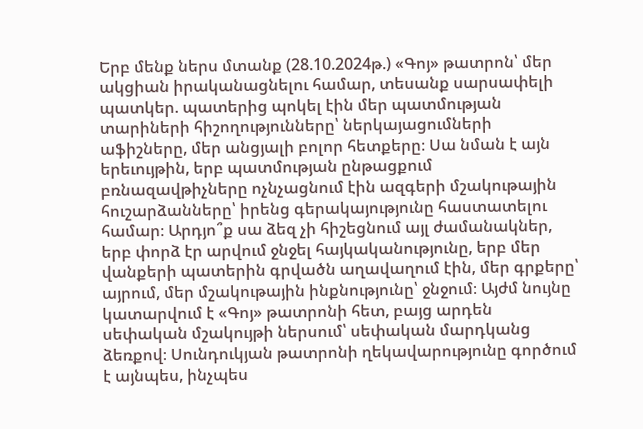Երբ մենք ներս մտանք (28.10.2024թ.) «Գոյ» թատրոն՝ մեր ակցիան իրականացնելու համար, տեսանք սարսափելի պատկեր. պատերից պոկել էին մեր պատմության տարիների հիշողությունները՝ ներկայացումների աֆիշները, մեր անցյալի բոլոր հետքերը։ Սա նման է այն երեւույթին, երբ պատմության ընթացքում բռնազավթիչները ոչնչացնում էին ազգերի մշակութային հուշարձանները՝ իրենց գերակայությունը հաստատելու համար։ Արդյո՞ք սա ձեզ չի հիշեցնում այլ ժամանակներ, երբ փորձ էր արվում ջնջել հայկականությունը, երբ մեր վանքերի պատերին գրվածն աղավաղում էին, մեր գրքերը՝ այրում, մեր մշակութային ինքնությունը՝ ջնջում։ Այժմ նույնը կատարվում է «Գոյ» թատրոնի հետ, բայց արդեն սեփական մշակույթի ներսում՝ սեփական մարդկանց ձեռքով։ Սունդուկյան թատրոնի ղեկավարությունը գործում է այնպես, ինչպես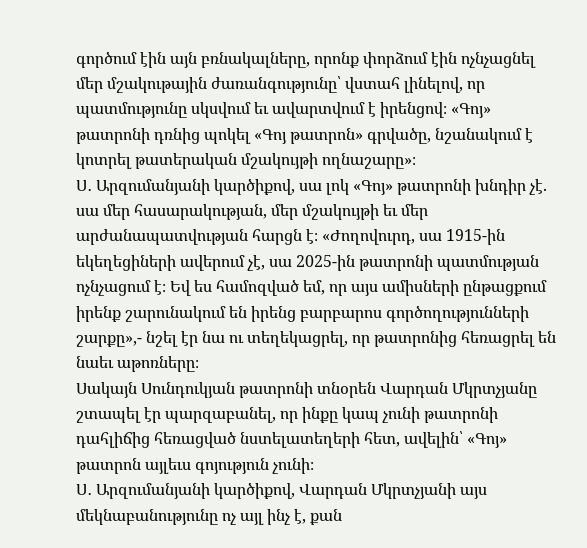գործում էին այն բռնակալները, որոնք փորձում էին ոչնչացնել մեր մշակութային ժառանգությունը՝ վստահ լինելով, որ պատմությունը սկսվում եւ ավարտվում է իրենցով։ «Գոյ» թատրոնի դռնից պոկել «Գոյ թատրոն» գրվածը, նշանակում է կոտրել թատերական մշակույթի ողնաշարը»։
Ս․ Արզումանյանի կարծիքով, սա լոկ «Գոյ» թատրոնի խնդիր չէ. սա մեր հասարակության, մեր մշակույթի եւ մեր արժանապատվության հարցն է։ «Ժողովուրդ, սա 1915-ին եկեղեցիների ավերում չէ, սա 2025-ին թատրոնի պատմության ոչնչացում է։ Եվ ես համոզված եմ, որ այս ամիսների ընթացքում իրենք շարունակում են իրենց բարբարոս գործողությունների շարքը»,- նշել էր նա ու տեղեկացրել, որ թատրոնից հեռացրել են նաեւ աթոռները։
Սակայն Սունդուկյան թատրոնի տնօրեն Վարդան Մկրտչյանը շտապել էր պարզաբանել, որ ինքը կապ չունի թատրոնի դահլիճից հեռացված նստելատեղերի հետ, ավելին՝ «Գոյ» թատրոն այլեւս գոյություն չունի։
Ս․ Արզումանյանի կարծիքով, Վարդան Մկրտչյանի այս մեկնաբանությունը ոչ այլ ինչ է, քան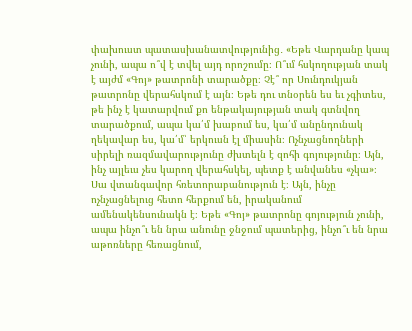փախուստ պատասխանատվությունից․ «Եթե Վարդանը կապ չունի, ապա ո՞վ է տվել այդ որոշումը։ Ո՞ւմ հսկողության տակ է այժմ «Գոյ» թատրոնի տարածքը։ Չէ՞ որ Սունդուկյան թատրոնը վերահսկում է այն։ Եթե դու տնօրեն ես եւ չգիտես, թե ինչ է կատարվում քո ենթակայության տակ գտնվող տարածքում, ապա կա՛մ խաբում ես, կա՛մ անընդունակ ղեկավար ես, կա՛մ՝ երկուսն էլ միասին։ Ոչնչացնողների սիրելի ռազմավարությունը ժխտելն է զոհի գոյությունը։ Այն, ինչ այլեւս չես կարող վերահսկել, պետք է անվանես «չկա»։ Սա վտանգավոր հռետորաբանություն է։ Այն, ինչը ոչնչացնելուց հետո հերքում են, իրականում ամենակենսունակն է։ Եթե «Գոյ» թատրոնը գոյություն չունի, ապա ինչո՞ւ են նրա անունը ջնջում պատերից, ինչո՞ւ են նրա աթոռները հեռացնում,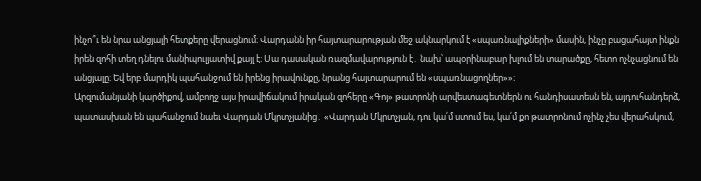ինչո՞ւ են նրա անցյալի հետքերը վերացնում։ Վարդանն իր հայտարարության մեջ ակնարկում է «սպառնալիքների» մասին, ինչը բացահայտ ինքն իրեն զոհի տեղ դնելու մանիպուլյատիվ քայլ է։ Սա դասական ռազմավարություն է․ նախ՝ ապօրինաբար խլում են տարածքը, հետո ոչնչացնում են անցյալը։ Եվ երբ մարդիկ պահանջում են իրենց իրավունքը, նրանց հայտարարում են «սպառնացողներ»»։
Արզումանյանի կարծիքով, ամբողջ այս իրավիճակում իրական զոհերը «Գոյ» թատրոնի արվեստագետներն ու հանդիսատեսն են, այդուհանդերձ, պատասխան են պահանջում նաեւ Վարդան Մկրտչյանից․ «Վարդան Մկրտչյան, դու կա՛մ ստում ես, կա՛մ քո թատրոնում ոչինչ չես վերահսկում,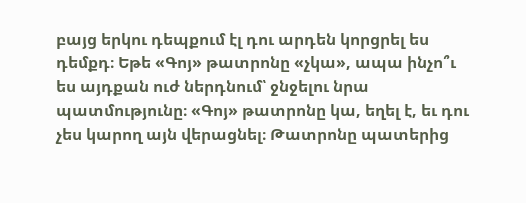բայց երկու դեպքում էլ դու արդեն կորցրել ես դեմքդ։ Եթե «Գոյ» թատրոնը «չկա», ապա ինչո՞ւ ես այդքան ուժ ներդնում՝ ջնջելու նրա պատմությունը։ «Գոյ» թատրոնը կա, եղել է, եւ դու չես կարող այն վերացնել։ Թատրոնը պատերից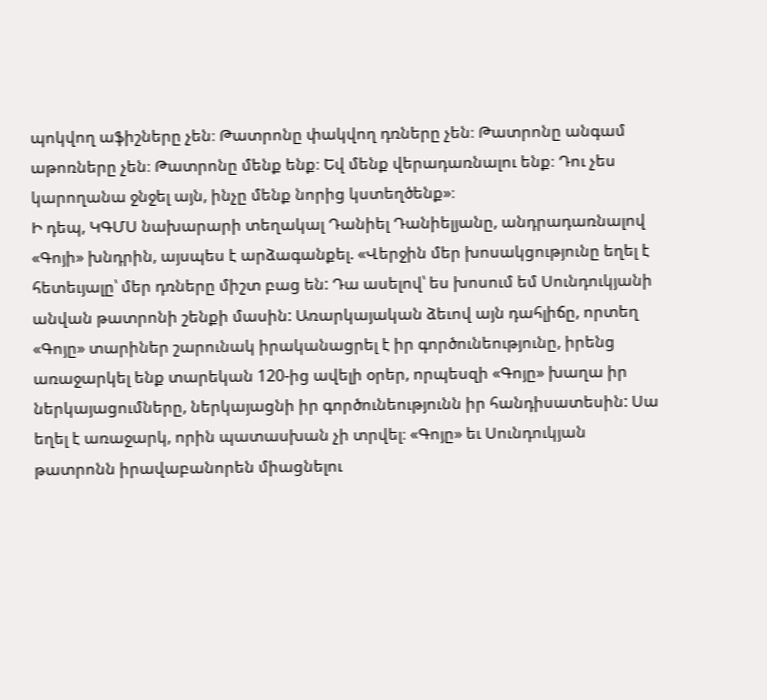պոկվող աֆիշները չեն։ Թատրոնը փակվող դռները չեն։ Թատրոնը անգամ աթոռները չեն։ Թատրոնը մենք ենք։ Եվ մենք վերադառնալու ենք։ Դու չես կարողանա ջնջել այն, ինչը մենք նորից կստեղծենք»։
Ի դեպ, ԿԳՄՍ նախարարի տեղակալ Դանիել Դանիելյանը, անդրադառնալով «Գոյի» խնդրին, այսպես է արձագանքել. «Վերջին մեր խոսակցությունը եղել է հետեւյալը՝ մեր դռները միշտ բաց են: Դա ասելով՝ ես խոսում եմ Սունդուկյանի անվան թատրոնի շենքի մասին: Առարկայական ձեւով այն դահլիճը, որտեղ «Գոյը» տարիներ շարունակ իրականացրել է իր գործունեությունը, իրենց առաջարկել ենք տարեկան 120-ից ավելի օրեր, որպեսզի «Գոյը» խաղա իր ներկայացումները, ներկայացնի իր գործունեությունն իր հանդիսատեսին: Սա եղել է առաջարկ, որին պատասխան չի տրվել։ «Գոյը» եւ Սունդուկյան թատրոնն իրավաբանորեն միացնելու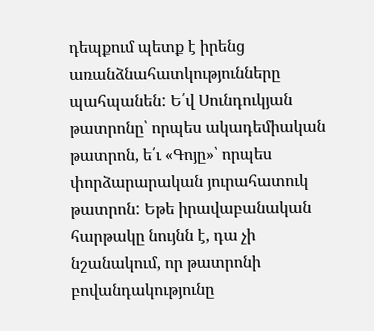դեպքում պետք է իրենց առանձնահատկությունները պահպանեն: Ե՛վ Սունդուկյան թատրոնը՝ որպես ակադեմիական թատրոն, ե՛ւ «Գոյը»՝ որպես փորձարարական յուրահատուկ թատրոն: Եթե իրավաբանական հարթակը նույնն է, դա չի նշանակում, որ թատրոնի բովանդակությունը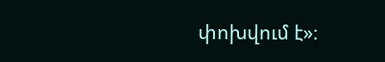փոխվում է»։